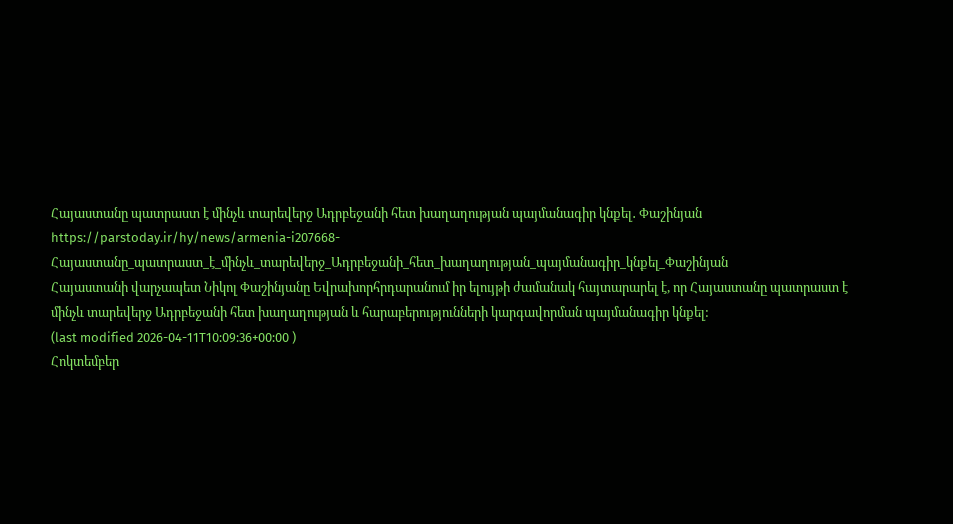Հայաստանը պատրաստ է մինչև տարեվերջ Ադրբեջանի հետ խաղաղության պայմանագիր կնքել․ Փաշինյան
https://parstoday.ir/hy/news/armenia-i207668-Հայաստանը_պատրաստ_է_մինչև_տարեվերջ_Ադրբեջանի_հետ_խաղաղության_պայմանագիր_կնքել_Փաշինյան
Հայաստանի վարչապետ Նիկոլ Փաշինյանը Եվրախորհրդարանում իր ելույթի ժամանակ հայտարարել է, որ Հայաստանը պատրաստ է մինչև տարեվերջ Ադրբեջանի հետ խաղաղության և հարաբերությունների կարգավորման պայմանագիր կնքել:
(last modified 2026-04-11T10:09:36+00:00 )
Հոկտեմբեր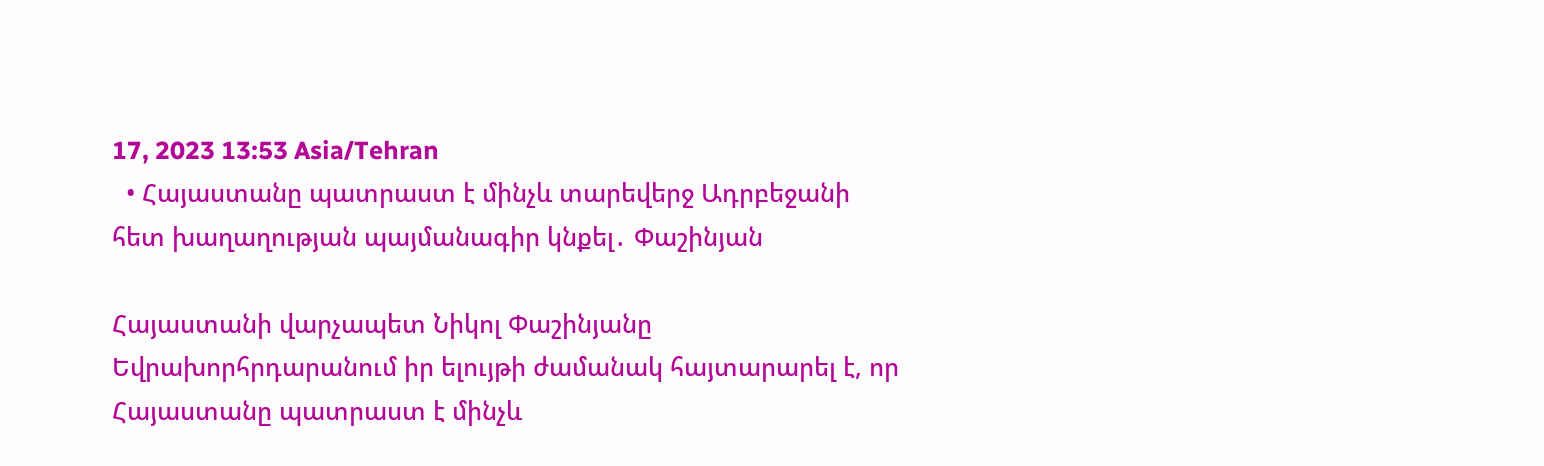17, 2023 13:53 Asia/Tehran
  • Հայաստանը պատրաստ է մինչև տարեվերջ Ադրբեջանի հետ խաղաղության պայմանագիր կնքել․ Փաշինյան

Հայաստանի վարչապետ Նիկոլ Փաշինյանը Եվրախորհրդարանում իր ելույթի ժամանակ հայտարարել է, որ Հայաստանը պատրաստ է մինչև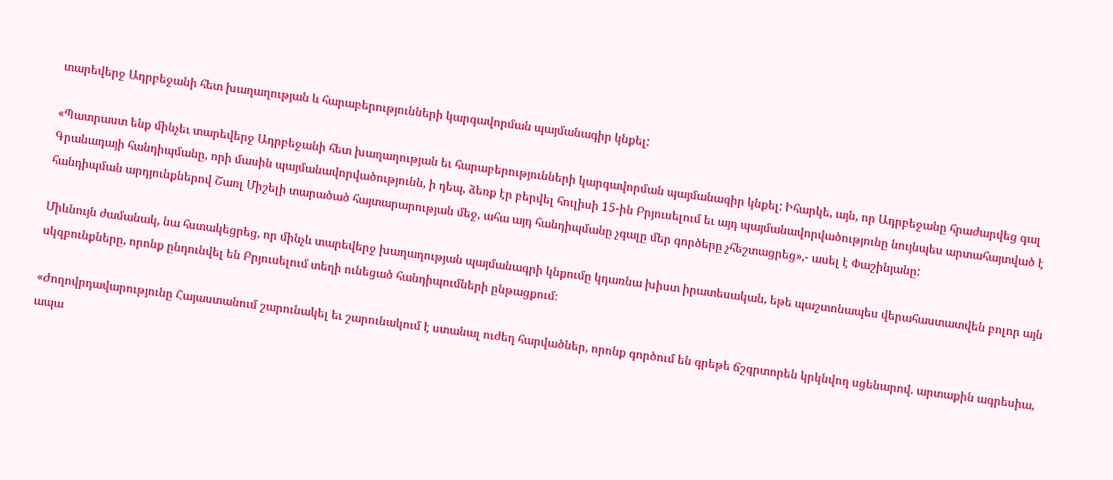տարեվերջ Ադրբեջանի հետ խաղաղության և հարաբերությունների կարգավորման պայմանագիր կնքել:

«Պատրաստ ենք մինչեւ տարեվերջ Ադրբեջանի հետ խաղաղության եւ հարաբերությունների կարգավորման պայմանագիր կնքել: Իհարկե, այն, որ Ադրբեջանը հրաժարվեց գալ Գրանադայի հանդիպմանը, որի մասին պայմանավորվածությունն, ի դեպ, ձեռք էր բերվել հուլիսի 15-ին Բրյուսելում եւ այդ պայմանավորվածությունը նույնպես արտահայտված է հանդիպման արդյունքներով Շառլ Միշելի տարածած հայտարարության մեջ, ահա այդ հանդիպմանը չգալը մեր գործերը չհեշտացրեց»,- ասել է Փաշինյանը:

Միևնույն ժամանակ, նա հստակեցրեց, որ մինչև տարեվերջ խաղաղության պայմանագրի կնքումը կդառնա խիստ իրատեսական, եթե պաշտոնապես վերահաստատվեն բոլոր այն սկզբունքները, որոնք ընդունվել են Բրյուսելում տեղի ունեցած հանդիպումների ընթացքում։

«Ժողովրդավարությունը Հայաստանում շարունակել եւ շարունակում է ստանալ ուժեղ հարվածներ, որոնք գործում են գրեթե ճշգրտորեն կրկնվող սցենարով. արտաքին ագրեսիա, ապա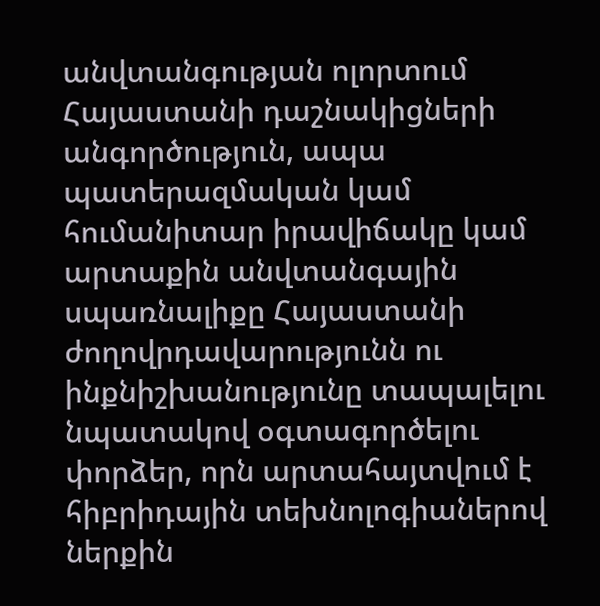անվտանգության ոլորտում Հայաստանի դաշնակիցների անգործություն, ապա պատերազմական կամ հումանիտար իրավիճակը կամ արտաքին անվտանգային սպառնալիքը Հայաստանի ժողովրդավարությունն ու ինքնիշխանությունը տապալելու նպատակով օգտագործելու փորձեր, որն արտահայտվում է հիբրիդային տեխնոլոգիաներով ներքին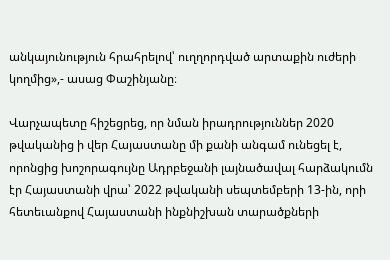անկայունություն հրահրելով՝ ուղղորդված արտաքին ուժերի կողմից»,- ասաց Փաշինյանը։

Վարչապետը հիշեցրեց, որ նման իրադրություններ 2020 թվականից ի վեր Հայաստանը մի քանի անգամ ունեցել է, որոնցից խոշորագույնը Ադրբեջանի լայնածավալ հարձակումն էր Հայաստանի վրա՝ 2022 թվականի սեպտեմբերի 13-ին, որի հետեւանքով Հայաստանի ինքնիշխան տարածքների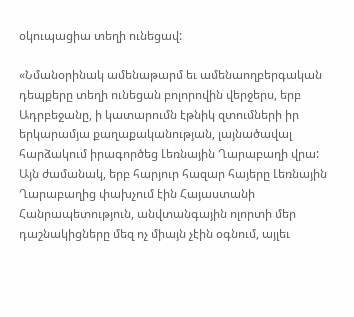օկուպացիա տեղի ունեցավ:

«Նմանօրինակ ամենաթարմ եւ ամենաողբերգական դեպքերը տեղի ունեցան բոլորովին վերջերս, երբ Ադրբեջանը, ի կատարումն էթնիկ զտումների իր երկարամյա քաղաքականության, լայնածավալ հարձակում իրագործեց Լեռնային Ղարաբաղի վրա: Այն ժամանակ, երբ հարյուր հազար հայերը Լեռնային Ղարաբաղից փախչում էին Հայաստանի Հանրապետություն, անվտանգային ոլորտի մեր դաշնակիցները մեզ ոչ միայն չէին օգնում, այլեւ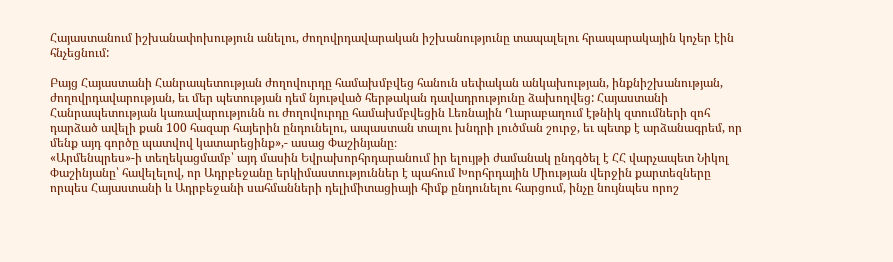Հայաստանում իշխանափոխություն անելու, ժողովրդավարական իշխանությունը տապալելու հրապարակային կոչեր էին հնչեցնում:

Բայց Հայաստանի Հանրապետության ժողովուրդը համախմբվեց հանուն սեփական անկախության, ինքնիշխանության, ժողովրդավարության, եւ մեր պետության դեմ նյութված հերթական դավադրությունը ձախողվեց: Հայաստանի Հանրապետության կառավարությունն ու ժողովուրդը համախմբվեցին Լեռնային Ղարաբաղում էթնիկ զտումների զոհ դարձած ավելի քան 100 հազար հայերին ընդունելու, ապաստան տալու խնդրի լուծման շուրջ, եւ պետք է արձանագրեմ, որ մենք այդ գործը պատվով կատարեցինք»,- ասաց Փաշինյանը։
«Արմենպրես»-ի տեղեկացմամբ՝ այդ մասին Եվրախորհրդարանում իր ելույթի ժամանակ ընդգծել է ՀՀ վարչապետ Նիկոլ Փաշինյանը՝ հավելելով, որ Ադրբեջանը երկիմաստություններ է պահում Խորհրդային Միության վերջին քարտեզները որպես Հայաստանի և Ադրբեջանի սահմանների դելիմիտացիայի հիմք ընդունելու հարցում, ինչը նույնպես որոշ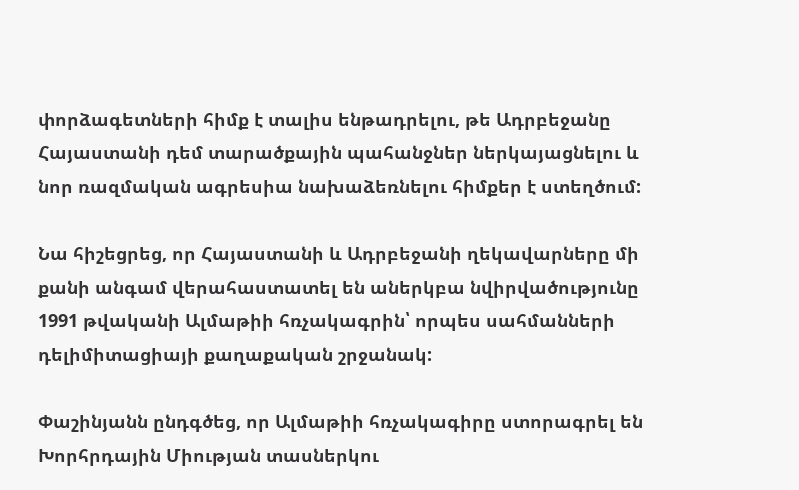փորձագետների հիմք է տալիս ենթադրելու, թե Ադրբեջանը Հայաստանի դեմ տարածքային պահանջներ ներկայացնելու և նոր ռազմական ագրեսիա նախաձեռնելու հիմքեր է ստեղծում:

Նա հիշեցրեց, որ Հայաստանի և Ադրբեջանի ղեկավարները մի քանի անգամ վերահաստատել են աներկբա նվիրվածությունը 1991 թվականի Ալմաթիի հռչակագրին՝ որպես սահմանների դելիմիտացիայի քաղաքական շրջանակ:

Փաշինյանն ընդգծեց, որ Ալմաթիի հռչակագիրը ստորագրել են Խորհրդային Միության տասներկու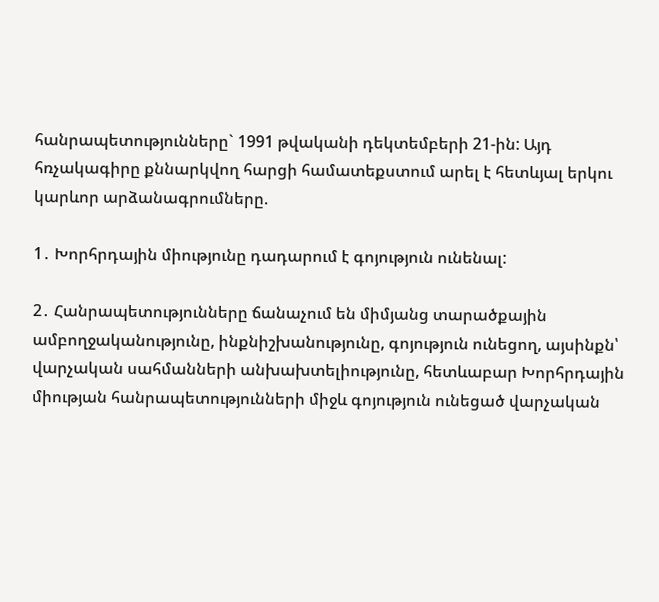հանրապետությունները` 1991 թվականի դեկտեմբերի 21-ին: Այդ հռչակագիրը քննարկվող հարցի համատեքստում արել է հետևյալ երկու կարևոր արձանագրումները.

1․ Խորհրդային միությունը դադարում է գոյություն ունենալ:

2․ Հանրապետությունները ճանաչում են միմյանց տարածքային ամբողջականությունը, ինքնիշխանությունը, գոյություն ունեցող, այսինքն՝ վարչական սահմանների անխախտելիությունը, հետևաբար Խորհրդային միության հանրապետությունների միջև գոյություն ունեցած վարչական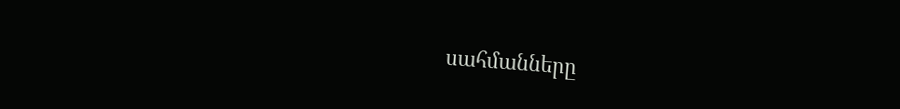սահմանները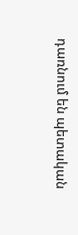դառնում են պետական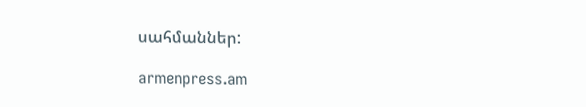սահմաններ:

armenpress.am